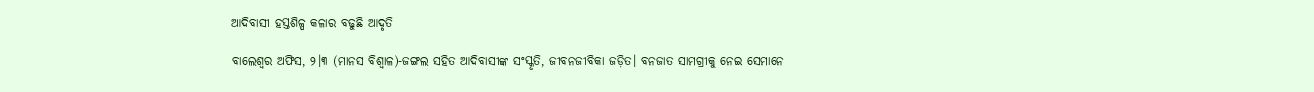ଆଦିବାସୀ ହସ୍ତଶିଳ୍ପ କଳାର ବଢୁଛି ଆଦୃତି

ବାଲେଶ୍ୱର ଅଫିସ, ୨।୩ (ମାନସ ବିଶ୍ୱାଳ)-ଜଙ୍ଗଲ ସହିତ ଆଦିବାସୀଙ୍କ ସଂସ୍କୃତି, ଜୀବନଜୀବିକା ଜଡ଼ିତ। ବନଜାତ ସାମଗ୍ରୀକୁ ନେଇ ସେମାନେ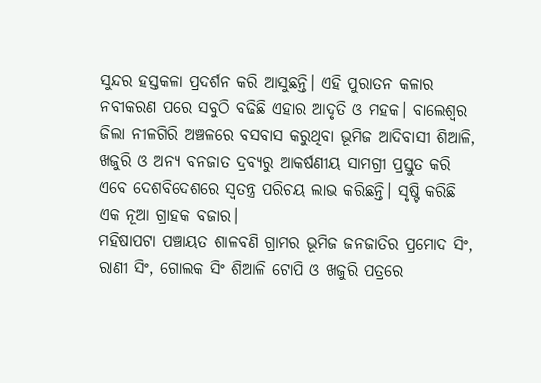ସୁନ୍ଦର ହସ୍ତକଳା ପ୍ରଦର୍ଶନ କରି ଆସୁଛନ୍ତି। ଏହି ପୁରାତନ କଳାର ନବୀକରଣ ପରେ ସବୁଠି ବଢିଛି ଏହାର ଆଦୃତି ଓ ମହକ। ବାଲେଶ୍ୱର ଜିଲା ନୀଳଗିରି ଅଞ୍ଚଳରେ ବସବାସ କରୁଥିବା ଭୂମିଜ ଆଦିବାସୀ ଶିଆଳି, ଖଜୁରି ଓ ଅନ୍ୟ ବନଜାତ ଦ୍ରବ୍ୟରୁ ଆକର୍ଷଣୀୟ ସାମଗ୍ରୀ ପ୍ରସ୍ତୁତ କରି ଏବେ ଦେଶବିଦେଶରେ ସ୍ବତନ୍ତ୍ର ପରିଚୟ ଲାଭ କରିଛନ୍ତି। ସୃଷ୍ଟି କରିଛି ଏକ ନୂଆ ଗ୍ରାହକ ବଜାର।
ମହିଷାପଟା ପଞ୍ଚାୟତ ଶାଳବଣି ଗ୍ରାମର ଭୂମିଜ ଜନଜାତିର ପ୍ରମୋଦ ସିଂ, ରାଣୀ ସିଂ, ଗୋଲକ ସିଂ ଶିଆଳି ଟୋପି ଓ ଖଜୁରି ପତ୍ରରେ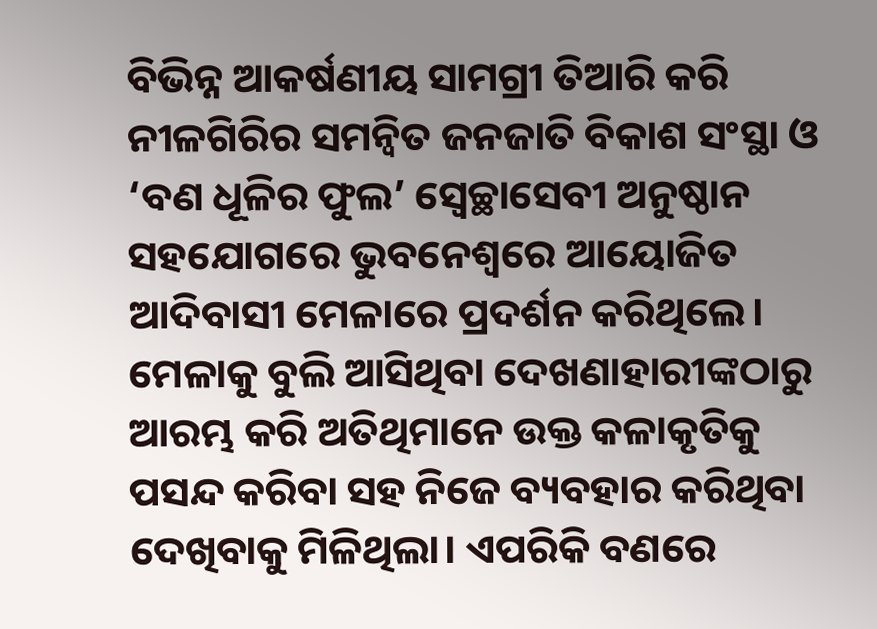ବିଭିନ୍ନ ଆକର୍ଷଣୀୟ ସାମଗ୍ରୀ ତିଆରି କରି ନୀଳଗିରିର ସମନ୍ବିତ ଜନଜାତି ବିକାଶ ସଂସ୍ଥା ଓ ‘ବଣ ଧୂଳିର ଫୁଲ’ ସ୍ବେଚ୍ଛାସେବୀ ଅନୁଷ୍ଠାନ ସହଯୋଗରେ ଭୁବନେଶ୍ୱରେ ଆୟୋଜିତ ଆଦିବାସୀ ମେଳାରେ ପ୍ରଦର୍ଶନ କରିଥିଲେ। ମେଳାକୁ ବୁଲି ଆସିଥିବା ଦେଖଣାହାରୀଙ୍କଠାରୁ ଆରମ୍ଭ କରି ଅତିଥିମାନେ ଉକ୍ତ କଳାକୃତିକୁ ପସନ୍ଦ କରିବା ସହ ନିଜେ ବ୍ୟବହାର କରିଥିବା ଦେଖିବାକୁ ମିଳିଥିଲା। ଏପରିକି ବଣରେ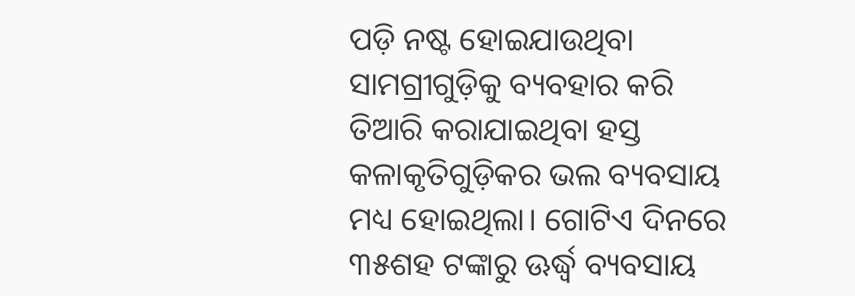ପଡ଼ି ନଷ୍ଟ ହୋଇଯାଉଥିବା ସାମଗ୍ରୀଗୁଡ଼ିକୁ ବ୍ୟବହାର କରି ତିଆରି କରାଯାଇଥିବା ହସ୍ତ କଳାକୃତିଗୁଡ଼ିକର ଭଲ ବ୍ୟବସାୟ ମଧ୍ୟ ହୋଇଥିଲା। ଗୋଟିଏ ଦିନରେ ୩୫ଶହ ଟଙ୍କାରୁ ଊର୍ଦ୍ଧ୍ୱ ବ୍ୟବସାୟ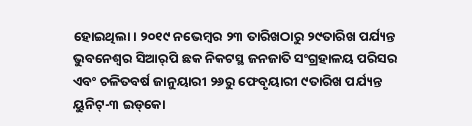ହୋଇଥିଲା। ୨୦୧୯ ନଭେମ୍ବର ୨୩ ତାରିଖଠାରୁ ୨୯ତାରିଖ ପର୍ଯ୍ୟନ୍ତ ଭୁବନେଶ୍ୱର ସିଆର୍‌ପି ଛକ ନିକଟସ୍ଥ ଜନଜାତି ସଂଗ୍ରହାଳୟ ପରିସର ଏବଂ ଚଳିତବର୍ଷ ଜାନୁୟାରୀ ୨୬ରୁ ଫେବୃୟାରୀ ୯ତାରିଖ ପର୍ଯ୍ୟନ୍ତ ୟୁନିଟ୍‌-୩ ଇଡ୍‌କୋ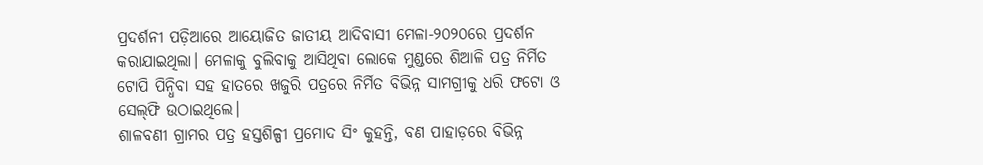ପ୍ରଦର୍ଶନୀ ପଡ଼ିଆରେ ଆୟୋଜିତ ଜାତୀୟ ଆଦିବାସୀ ମେଳା-୨୦୨୦ରେ ପ୍ରଦର୍ଶନ କରାଯାଇଥିଲା। ମେଳାକୁ ବୁଲିବାକୁ ଆସିଥିବା ଲୋକେ ମୁଣ୍ଡରେ ଶିଆଳି ପତ୍ର ନିର୍ମିତ ଟୋପି ପିନ୍ଧିବା ସହ ହାତରେ ଖଜୁରି ପତ୍ରରେ ନିର୍ମିତ ବିଭିନ୍ନ ସାମଗ୍ରୀକୁ ଧରି ଫଟୋ ଓ ସେଲ୍‌ଫି ଉଠାଇଥିଲେ।
ଶାଳବଣୀ ଗ୍ରାମର ପତ୍ର ହସ୍ତଶିଳ୍ପୀ ପ୍ରମୋଦ ସିଂ କୁହନ୍ତି, ବଣ ପାହାଡ଼ରେ ବିଭିନ୍ନ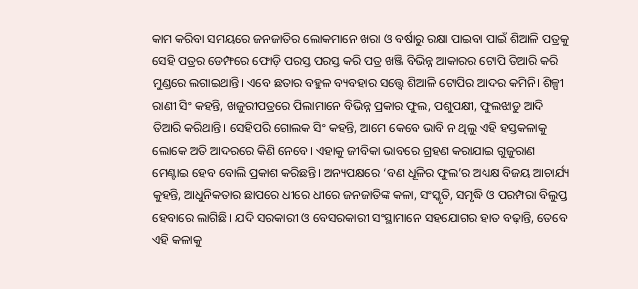କାମ କରିବା ସମୟରେ ଜନଜାତିର ଲୋକମାନେ ଖରା ଓ ବର୍ଷାରୁ ରକ୍ଷା ପାଇବା ପାଇଁ ଶିଆଳି ପତ୍ରକୁ ସେହି ପତ୍ରର ଡେମ୍ଫରେ ଫୋଡ଼ି ପରସ୍ତ ପରସ୍ତ କରି ପତ୍ର ଖଞ୍ଜି ବିଭିନ୍ନ ଆକାରର ଟୋପି ତିଆରି କରି ମୁଣ୍ଡରେ ଲଗାଇଥାନ୍ତି। ଏବେ ଛତାର ବହୁଳ ବ୍ୟବହାର ସତ୍ତ୍ୱେ ଶିଆଳି ଟୋପିର ଆଦର କମିନି। ଶିଳ୍ପୀ ରାଣୀ ସିଂ କହନ୍ତି, ଖଜୁରୀପତ୍ରରେ ପିଲାମାନେ ବିଭିନ୍ନ ପ୍ରକାର ଫୁଲ, ପଶୁପକ୍ଷୀ, ଫୁଲଝାଡୁ ଆଦି ତିଆରି କରିଥାନ୍ତି। ସେହିପରି ଗୋଲକ ସିଂ କହନ୍ତି, ଆମେ କେବେ ଭାବି ନ ଥିଲୁ ଏହି ହସ୍ତକଳାକୁ ଲୋକେ ଅତି ଆଦରରେ କିଣି ନେବେ। ଏହାକୁ ଜୀବିକା ଭାବରେ ଗ୍ରହଣ କରାଯାଇ ଗୁଜୁରାଣ ମେଣ୍ଟାଇ ହେବ ବୋଲି ପ୍ରକାଶ କରିଛନ୍ତି। ଅନ୍ୟପକ୍ଷରେ ‘ବଣ ଧୂଳିର ଫୁଲ’ର ଅଧ୍ୟକ୍ଷ ବିଜୟ ଆଚାର୍ଯ୍ୟ କୁହନ୍ତି, ଆଧୁନିକତାର ଛାପରେ ଧୀରେ ଧୀରେ ଜନଜାତିଙ୍କ କଳା, ସଂସ୍କୃତି, ସମୃଦ୍ଧି ଓ ପରମ୍ପରା ବିଲୁପ୍ତ ହେବାରେ ଲାଗିଛି। ଯଦି ସରକାରୀ ଓ ବେସରକାରୀ ସଂସ୍ଥାମାନେ ସହଯୋଗର ହାତ ବଢ଼ାନ୍ତି, ତେବେ ଏହି କଳାକୁ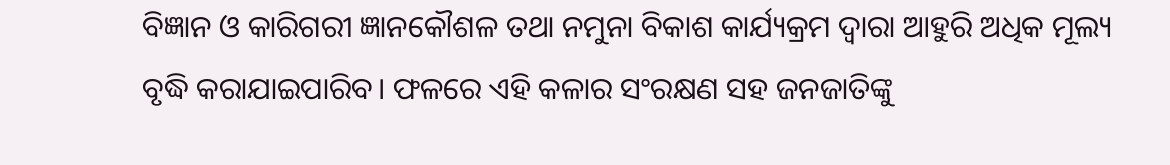ବିଜ୍ଞାନ ଓ କାରିଗରୀ ଜ୍ଞାନକୌଶଳ ତଥା ନମୁନା ବିକାଶ କାର୍ଯ୍ୟକ୍ରମ ଦ୍ୱାରା ଆହୁରି ଅଧିକ ମୂଲ୍ୟ ବୃଦ୍ଧି କରାଯାଇପାରିବ। ଫଳରେ ଏହି କଳାର ସଂରକ୍ଷଣ ସହ ଜନଜାତିଙ୍କୁ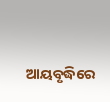ଆୟବୃଦ୍ଧିରେ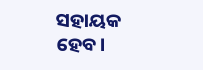ସହାୟକ ହେବ।